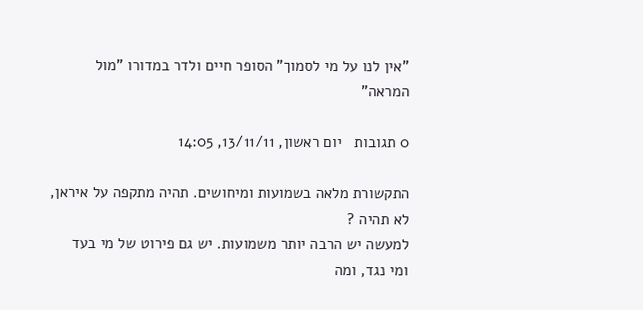"אין לנו על מי לסמוך" הסופר חיים ולדר במדורו "מול המראה"

0 תגובות   יום ראשון, 13/11/11, 14:05

התקשורת מלאה בשמועות ומיחושים. תהיה מתקפה על איראן, לא תהיה ?
למעשה יש הרבה יותר משמועות. יש גם פירוט של מי בעד ומי נגד, ומה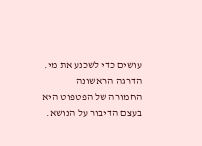עושים כדי לשכנע את מי.
הדרגה הראשונה החמורה של הפטפוט היא בעצם הדיבור על הנושא.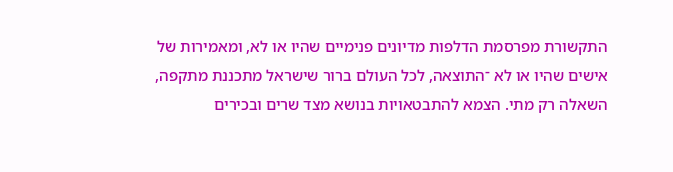התקשורת מפרסמת הדלפות מדיונים פנימיים שהיו או לא, ומאמירות של אישים שהיו או לא ־התוצאה, לכל העולם ברור שישראל מתכננת מתקפה, השאלה רק מתי. הצמא להתבטאויות בנושא מצד שרים ובכירים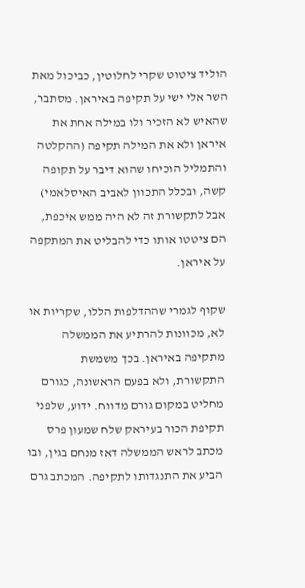הוליד ציטוט שקרי לחלוטין, כביכול מאת השר אלי ישי על תקיפה באיראן. מסתבר, שהאיש לא הזכיר ולו במילה אחת את איראן ולא את המילה תקיפה (ההקלטה והתמליל הוכיחו שהוא דיבר על תקופה קשה, ובכלל התכוון לאביב האיסלאמי) אבל לתקשורת זה לא היה ממש איכפת, הם ציטטו אותו כדי להבליט את המתקפה על איראן.

שקוף לגמרי שההדלפות הללו, שקריות או לא, מכוונות להרתיע את הממשלה מתקיפה באיראן. בכך משמשת התקשורת, ולא בפעם הראשונה, כגורם מחליט במקום גורם מדווח. ידוע, שלפני תקיפת הכור בעיראק שלח שמעון פרס מכתב לראש הממשלה דאז מנחם בגין, ובו הביע את התנגדותו לתקיפה. המכתב גרם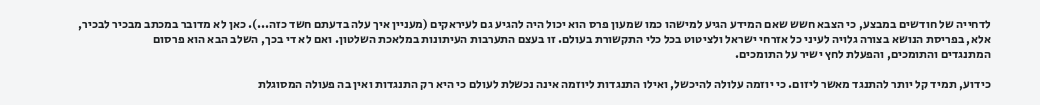לדחייה של חודשים במבצע, כי הצבא חשש שאם המידע הגיע למישהו כמו שמעון פרס הוא יכול היה להגיע גם לעיראקים (מעניין איך עלה בדעתם חשד כזה...). כאן לא מדובר במכתב מבכיר לבכיר, אלא, בפריסת הנושא בצורה גלויה לעיני כל אזרחי ישראל ולציטוט בכל כלי התקשורת בעולם. זו בעצם התערבות העיתונות במלאכת השלטון. ואם לא די בכך, השלב הבא הוא פרסום
המתנגדים והתומכים, והפעלת לחץ ישיר על התומכים.

כידוע, תמיד קל יותר להתנגד מאשר ליזום. כי יוזמה עלולה להיכשל, ואילו התנגדות ליוזמה אינה נכשלת לעולם כי היא רק התנגדות ואין בה פעולה המסוגלת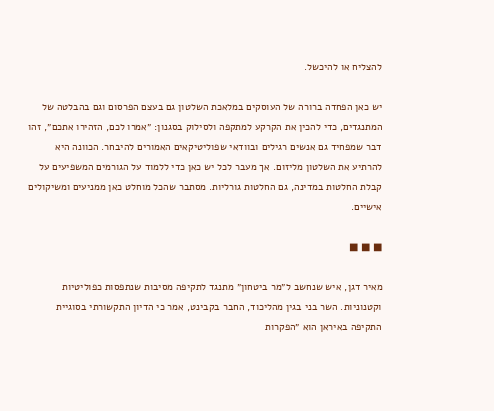להצליח או להיכשל.

יש כאן הפחדה ברורה של העוסקים במלאכת השלטון גם בעצם הפרסום וגם בהבלטה של המתנגדים, כדי להכין את הקרקע למתקפה ולסילוק בסגנון: ״אמרו לכם, הזהירו אתכם״, זהו דבר שמפחיד גם אנשים רגילים ובוודאי שפוליטיקאים האמורים להיבחר. הכוונה היא להרתיע את השלטון מליזום. אך מעבר לכל יש כאן כדי ללמוד על הגורמים המשפיעים על קבלת החלטות במדינה, גם החלטות גורליות. מסתבר שהכל מוחלט כאן ממניעים ומשיקולים אישיים.

■ ■ ■

מאיר דגן, איש שנחשב ל״מר ביטחון״ מתנגד לתקיפה מסיבות שנתפסות כפוליטיות וקטנוניות. השר בני בגין מהליכוד, החבר בקבינט, אמר כי הדיון התקשורתי בסוגיית התקיפה באיראן הוא ״הפקרות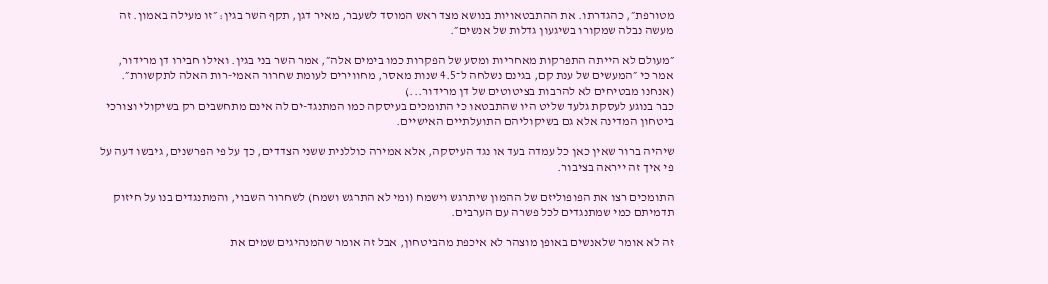מטורפת״, כהגדרתו. את ההתבטאויות בנושא מצד ראש המוסד לשעבר, מאיר דגן, תקף השר בגין: ״זו מעילה באמון. זה מעשה נבלה שמקורו בשיגעון גדלות של אנשים״.

״מעולם לא הייתה התפרקות מאחריות ומסע של הפקרות כמו בימים אלה״, אמר השר בני בגין. ואילו חבירו דן מרידור, אמר כי ״המעשים של ענת קם, בגינם נשלחה ל־4.5 שנות מאסר, מחווירים לעומת שחרור האמי-רות האלה לתקשורת״. (אנחנו מבטיחים לא להרבות בציטוטים של דן מרידור...)
כבר בנוגע לעסקת גלעד שליט היו שהתבטאו כי התומכים בעיסקה כמו המתנגד-ים לה אינם מתחשבים רק בשיקולי וצורכי ביטחון המדינה אלא גם בשיקוליהם התועלתיים האישיים.

שיהיה ברור שאין כאן כל עמדה בעד או נגד העיסקה, אלא אמירה כוללנית ששני הצדדים, כך על פי הפרשנים, גיבשו דעה על פי איך זה ייראה בציבור.

התומכים רצו את הפופוליזם של ההמון שיתרגש וישמח (ומי לא התרגש ושמח) לשחרור השבוי, והמתנגדים בנו על חיזוק תדמיתם כמי שמתנגדים לכל פשרה עם הערבים.

זה לא אומר שלאנשים באופן מוצהר לא איכפת מהביטחון, אבל זה אומר שהמנהיגים שמים את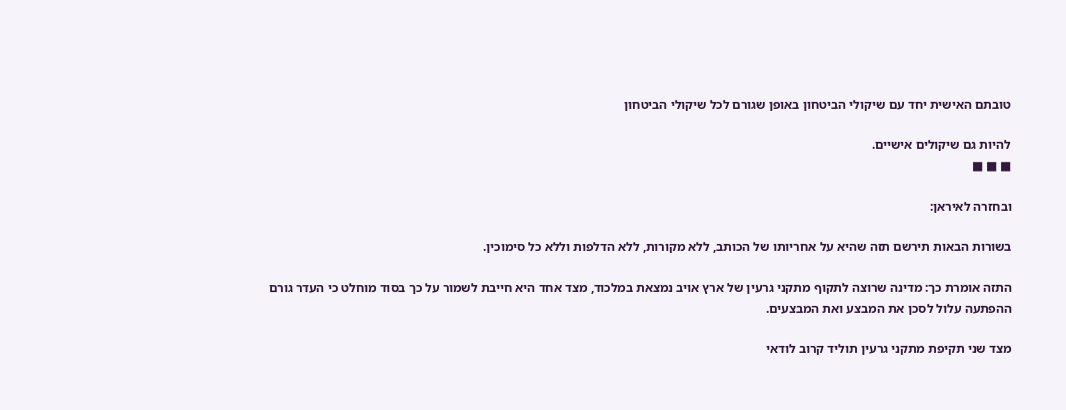טובתם האישית יחד עם שיקולי הביטחון באופן שגורם לכל שיקולי הביטחון

להיות גם שיקולים אישיים.
■ ■ ■

ובחזרה לאיראן:

בשורות הבאות תירשם תזה שהיא על אחריותו של הכותב, ללא מקורות, ללא הדלפות וללא כל סימוכין.

התזה אומרת כך: מדינה שרוצה לתקוף מתקני גרעין של ארץ אויב נמצאת במלכוד, מצד אחד היא חייבת לשמור על כך בסוד מוחלט כי העדר גורם ההפתעה עלול לסכן את המבצע ואת המבצעים.

מצד שני תקיפת מתקני גרעין תוליד קרוב לודאי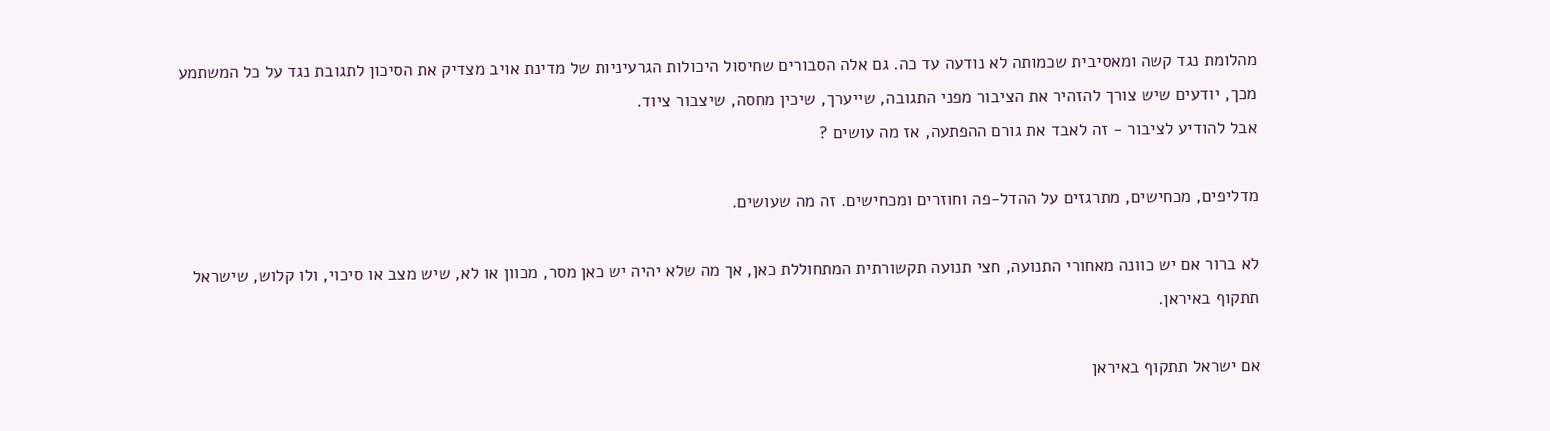מהלומת נגד קשה ומאסיבית שכמותה לא נודעה עד כה. גם אלה הסבורים שחיסול היכולות הגרעיניות של מדינת אויב מצדיק את הסיכון לתגובת נגד על כל המשתמע מכך, יודעים שיש צורך להזהיר את הציבור מפני התגובה, שייערך, שיכין מחסה, שיצבור ציוד.
אבל להודיע לציבור - זה לאבד את גורם ההפתעה, אז מה עושים ?

מדליפים, מכחישים, מתרגזים על ההדל-פה וחוזרים ומכחישים. זה מה שעושים.

לא ברור אם יש כוונה מאחורי התנועה, חצי תנועה תקשורתית המתחוללת כאן, אך מה שלא יהיה יש כאן מסר, מכוון או לא, שיש מצב או סיכוי, ולו קלוש, שישראל תתקוף באיראן.

אם ישראל תתקוף באיראן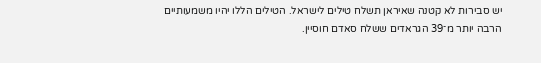יש סבירות לא קטנה שאיראן תשלח טילים לישראל. הטילים הללו יהיו משמעותיים הרבה יותר מ־39 הגראדים ששלח סאדם חוסיין.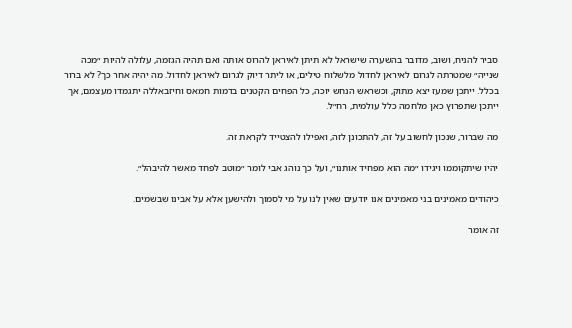סביר להניח, ושוב, מדובר בהשערה שישראל לא תיתן לאיראן להרוס אותה ואם תהיה הגזמה, עלולה להיות ״מכה שנייה״ שמטרתה לגרום לאיראן לחדול מלשלוח טילים, או ליתר דיוק לגרום לאיראן לחדול. מה יהיה אחר כך? לא ברור בכלל. ייתכן שמעז יצא מתוק, וכשראש הנחש יוכה, כל הפחים הקטנים בדמות חמאס וחיזבאללה יתגמדו מעצמם, אך ייתכן שתפרוץ כאן מלחמה כלל עולמית, רח״ל.

מה שברור, שנכון לחשוב על זה, להתכונן לזה, ואפילו להצטייד לקראת זה.

יהיו שיתקוממו ויגידו ״מה הוא מפחיד אותנו״, ועל כך נוהג אבי לומר ״מוטב לפחד מאשר להיבהל״.

כיהודים מאמינים בני מאמינים אנו יודעים שאין לנו על מי לסמוך ולהישען אלא על אבינו שבשמים.

זה אומר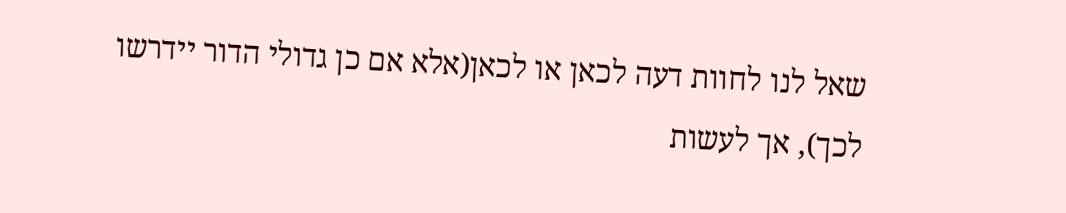שאל לנו לחוות דעה לכאן או לכאן(אלא אם כן גדולי הדור יידרשו לכך), אך לעשות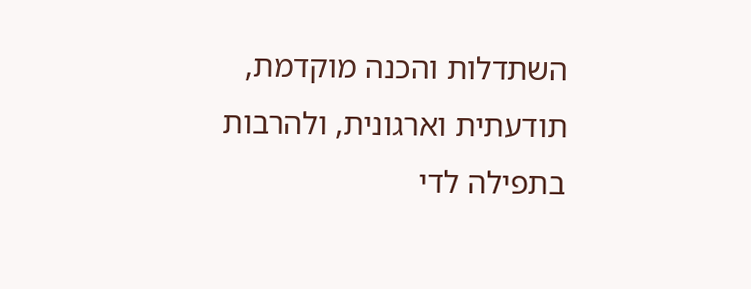השתדלות והכנה מוקדמת, תודעתית וארגונית, ולהרבות בתפילה לדי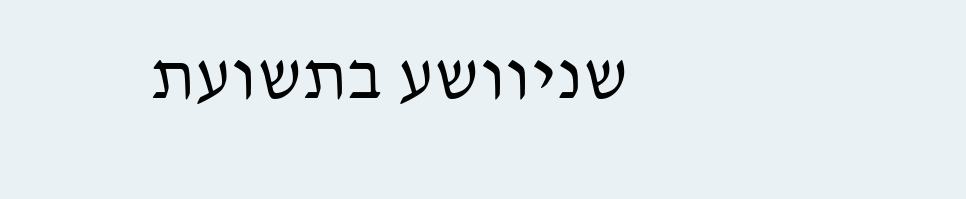שניוושע בתשועת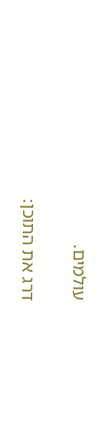עולמים.

דרג את התוכן: